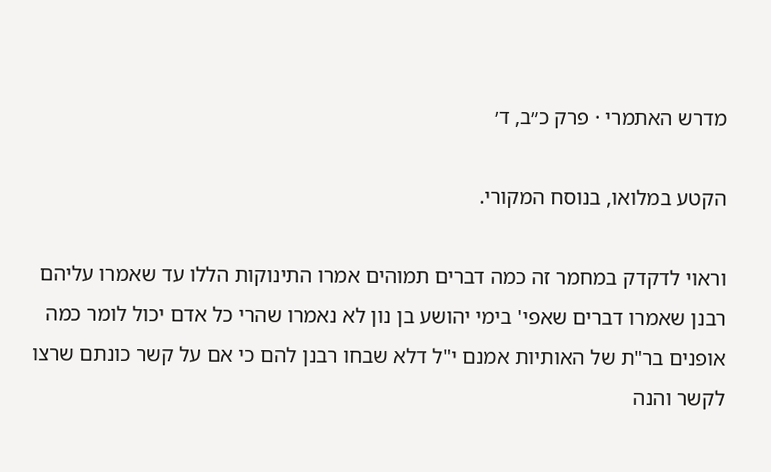מדרש האתמרי · פרק כ״ב, ד׳

הקטע במלואו, בנוסח המקורי.

וראוי לדקדק במחמר זה כמה דברים תמוהים אמרו התינוקות הללו עד שאמרו עליהם רבנן שאמרו דברים שאפי' בימי יהושע בן נון לא נאמרו שהרי כל אדם יכול לומר כמה אופנים בר"ת של האותיות אמנם י"ל דלא שבחו רבנן להם כי אם על קשר כונתם שרצו לקשר והנה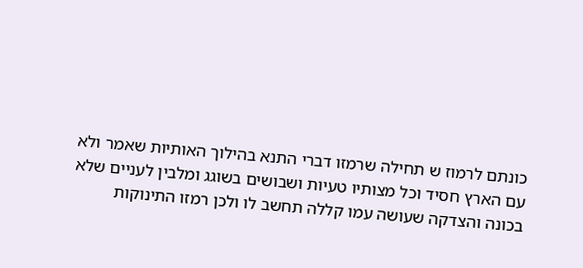כונתם לרמוז ש תחילה שרמזו דברי התנא בהילוך האותיות שאמר ולא עם הארץ חסיד וכל מצותיו טעיות ושבושים בשוגג ומלבין לעניים שלא בכונה והצדקה שעושה עמו קללה תחשב לו ולכן רמזו התינוקות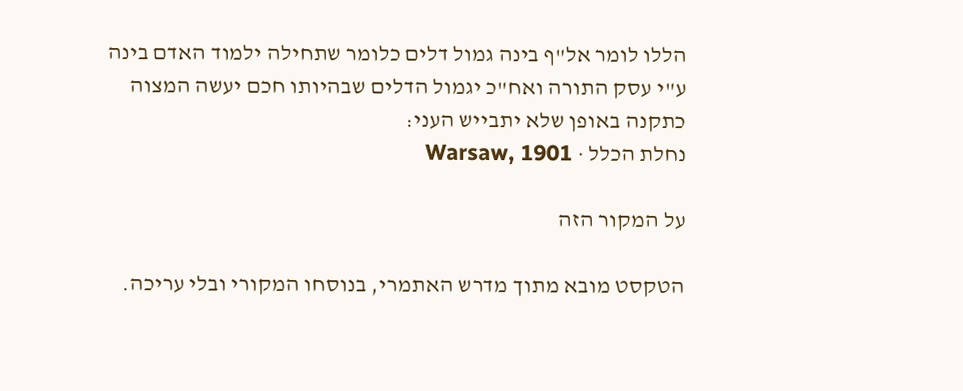הללו לומר אל"ף בינה גמול דלים כלומר שתחילה ילמוד האדם בינה ע"י עסק התורה ואח"כ יגמול הדלים שבהיותו חכם יעשה המצוה כתקנה באופן שלא יתבייש העני:
נחלת הכלל · Warsaw, 1901

על המקור הזה

הטקסט מובא מתוך מדרש האתמרי, בנוסחו המקורי ובלי עריכה.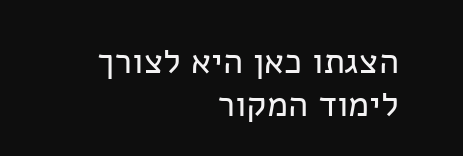הצגתו כאן היא לצורך לימוד המקור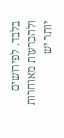בלבד. לפירושים ולהכרעות מאוחרות יותר יש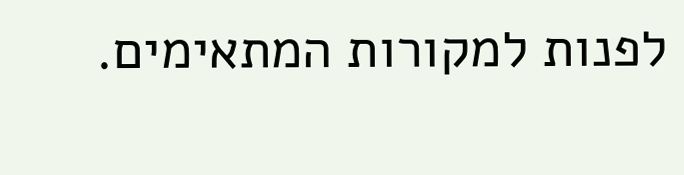לפנות למקורות המתאימים.